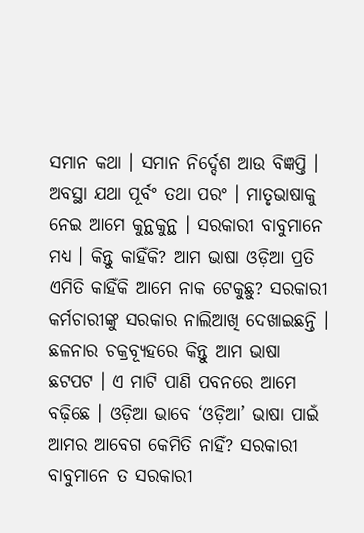ସମାନ କଥା । ସମାନ ନିର୍ଦ୍ଦେଶ ଆଉ ବିଜ୍ଞପ୍ତି । ଅବସ୍ଥା ଯଥା ପୂର୍ବଂ ତଥା ପରଂ । ମାତୃଭାଷାକୁ ନେଇ ଆମେ କୁନ୍ଥକୁନ୍ଥ । ସରକାରୀ ବାବୁମାନେ ମଧ୍ୟ । କିନ୍ତୁ କାହିଁକି? ଆମ ଭାଷା ଓଡ଼ିଆ ପ୍ରତି ଏମିତି କାହିଁକି ଆମେ ନାକ ଟେକୁଛୁ? ସରକାରୀ କର୍ମଚାରୀଙ୍କୁ ସରକାର ନାଲିଆଖି ଦେଖାଇଛନ୍ତି । ଛଳନାର ଚକ୍ରବ୍ୟୂହରେ କିନ୍ତୁ ଆମ ଭାଷା ଛଟପଟ । ଏ ମାଟି ପାଣି ପବନରେ ଆମେ ବଢ଼ିଛେ । ଓଡ଼ିଆ ଭାବେ ‘ଓଡ଼ିଆ’ ଭାଷା ପାଇଁ ଆମର ଆବେଗ କେମିତି ନାହିଁ? ସରକାରୀ ବାବୁମାନେ ତ ସରକାରୀ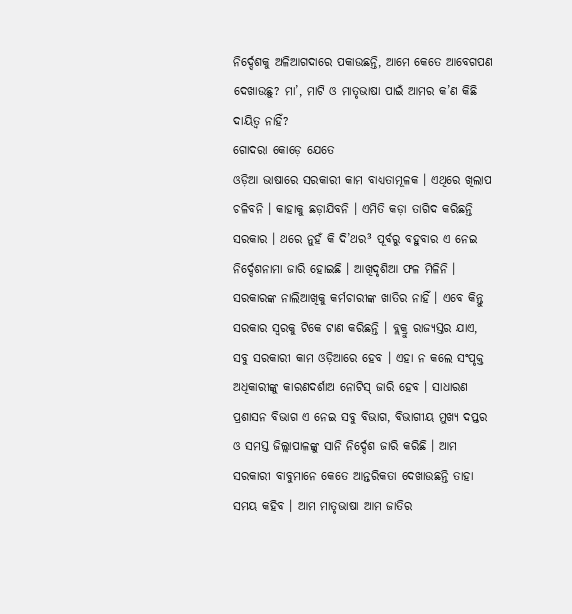ନିର୍ଦ୍ଦେଶକୁ ଅଳିଆଗଦାରେ ପକାଉଛନ୍ତି, ଆମେ କେତେ ଆବେଗପଣ ଦେଖାଉଛୁ? ମା’, ମାଟି ଓ ମାତୃଭାଷା ପାଇଁ ଆମର କ’ଣ କିଛି ଦାୟିତ୍ୱ ନାହିଁ?
ଗୋଦରା କୋଡ଼େ ଯେତେ
ଓଡ଼ିଆ ଭାଷାରେ ସରକାରୀ କାମ ବାଧ୍ୟତାମୂଳକ । ଏଥିରେ ଖିଲାପ ଚଳିବନି । କାହାକୁ ଛଡ଼ାଯିବନି । ଏମିତି କଡ଼ା ତାଗିଦ କରିଛନ୍ତି ସରକାର । ଥରେ ନୁହଁ କି ଦି’ଥର³ ପୂର୍ବରୁ ବହୁବାର ଏ ନେଇ ନିର୍ଦ୍ଦେଶନାମା ଜାରି ହୋଇଛି । ଆଖିଦୃଶିଆ ଫଳ ମିଳିନି । ସରକାରଙ୍କ ନାଲିଆଖିକୁ କର୍ମଚାରୀଙ୍କ ଖାତିର ନାହିଁ । ଏବେ କିନ୍ତୁ ସରକାର ସ୍ୱରକୁ ଟିକେ ଟାଣ କରିଛନ୍ତି । ବ୍ଲକ୍ରୁ ରାଜ୍ୟସ୍ତର ଯାଏ, ସବୁ ସରକାରୀ କାମ ଓଡ଼ିଆରେ ହେବ । ଏହା ନ କଲେ ସଂପୃକ୍ତ ଅଧିକାରୀଙ୍କୁ କାରଣଦର୍ଶାଅ ନୋଟିସ୍ ଜାରି ହେବ । ସାଧାରଣ ପ୍ରଶାସନ ବିଭାଗ ଏ ନେଇ ସବୁ ବିଭାଗ, ବିଭାଗୀୟ ମୁଖ୍ୟ ଦପ୍ତର ଓ ସମସ୍ତ ଜିଲ୍ଲାପାଳଙ୍କୁ ସାନି ନିର୍ଦ୍ଦେଶ ଜାରି କରିଛି । ଆମ ସରକାରୀ ବାବୁମାନେ କେତେ ଆନ୍ତରିକତା ଦେଖାଉଛନ୍ତି ତାହା ସମୟ କହିବ । ଆମ ମାତୃଭାଷା ଆମ ଜାତିର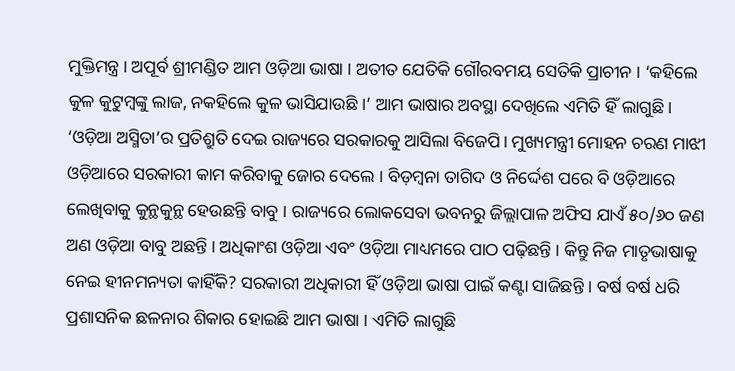ମୁକ୍ତିମନ୍ତ୍ର । ଅପୂର୍ବ ଶ୍ରୀମଣ୍ଡିତ ଆମ ଓଡ଼ିଆ ଭାଷା । ଅତୀତ ଯେତିକି ଗୌରବମୟ ସେତିକି ପ୍ରାଚୀନ । ‘କହିଲେ କୁଳ କୁଟୁମ୍ବଙ୍କୁ ଲାଜ, ନକହିଲେ କୁଳ ଭାସିଯାଉଛି ।’ ଆମ ଭାଷାର ଅବସ୍ଥା ଦେଖିଲେ ଏମିତି ହିଁ ଲାଗୁଛି । ‘ଓଡ଼ିଆ ଅସ୍ମିତା’ର ପ୍ରତିଶ୍ରୁତି ଦେଇ ରାଜ୍ୟରେ ସରକାରକୁ ଆସିଲା ବିଜେପି। ମୁଖ୍ୟମନ୍ତ୍ରୀ ମୋହନ ଚରଣ ମାଝୀ ଓଡ଼ିଆରେ ସରକାରୀ କାମ କରିବାକୁ ଜୋର ଦେଲେ । ବିଡ଼ମ୍ବନା ତାଗିଦ ଓ ନିର୍ଦ୍ଦେଶ ପରେ ବି ଓଡ଼ିଆରେ ଲେଖିବାକୁ କୁନ୍ଥକୁନ୍ଥ ହେଉଛନ୍ତି ବାବୁ । ରାଜ୍ୟରେ ଲୋକସେବା ଭବନରୁ ଜିଲ୍ଲାପାଳ ଅଫିସ ଯାଏଁ ୫୦/୬୦ ଜଣ ଅଣ ଓଡ଼ିଆ ବାବୁ ଅଛନ୍ତି । ଅଧିକାଂଶ ଓଡ଼ିଆ ଏବଂ ଓଡ଼ିଆ ମାଧ୍ୟମରେ ପାଠ ପଢ଼ିଛନ୍ତି । କିନ୍ତୁ ନିଜ ମାତୃଭାଷାକୁ ନେଇ ହୀନମନ୍ୟତା କାହିଁକି? ସରକାରୀ ଅଧିକାରୀ ହିଁ ଓଡ଼ିଆ ଭାଷା ପାଇଁ କଣ୍ଟା ସାଜିଛନ୍ତି । ବର୍ଷ ବର୍ଷ ଧରି ପ୍ରଶାସନିକ ଛଳନାର ଶିକାର ହୋଇଛି ଆମ ଭାଷା । ଏମିତି ଲାଗୁଛି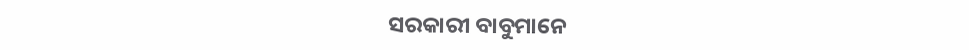ସରକାରୀ ବାବୁମାନେ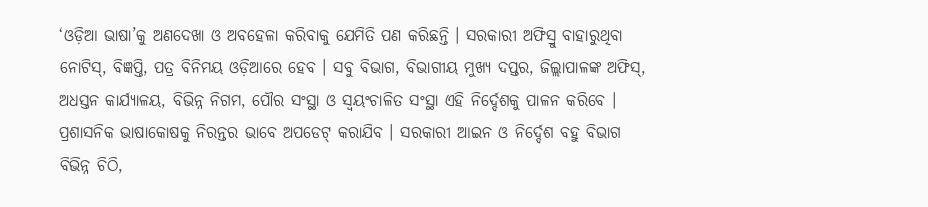‘ଓଡ଼ିଆ ଭାଷା’କୁ ଅଣଦେଖା ଓ ଅବହେଳା କରିବାକୁ ଯେମିତି ପଣ କରିଛନ୍ତି । ସରକାରୀ ଅଫିସ୍ରୁ ବାହାରୁଥିବା ନୋଟିସ୍, ବିଜ୍ଞପ୍ତି, ପତ୍ର ବିନିମୟ ଓଡ଼ିଆରେ ହେବ । ସବୁ ବିଭାଗ, ବିଭାଗୀୟ ମୁଖ୍ୟ ଦପ୍ତର, ଜିଲ୍ଲାପାଳଙ୍କ ଅଫିସ୍, ଅଧସ୍ତନ କାର୍ଯ୍ୟାଳୟ, ବିଭିନ୍ନ ନିଗମ, ପୌର ସଂସ୍ଥା ଓ ସ୍ୱୟଂଚାଳିତ ସଂସ୍ଥା ଏହି ନିର୍ଦ୍ଦେଶକୁ ପାଳନ କରିବେ । ପ୍ରଶାସନିକ ଭାଷାକୋଷକୁ ନିରନ୍ତର ଭାବେ ଅପଡେଟ୍ କରାଯିବ । ସରକାରୀ ଆଇନ ଓ ନିର୍ଦ୍ଦେଶ ବହୁ ବିଭାଗ ବିଭିନ୍ନ ଚିଠି,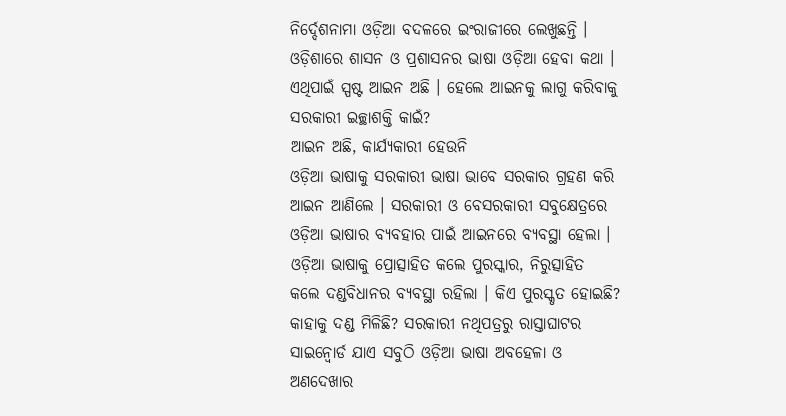ନିର୍ଦ୍ଦେଶନାମା ଓଡ଼ିଆ ବଦଳରେ ଇଂରାଜୀରେ ଲେଖୁଛନ୍ତି । ଓଡ଼ିଶାରେ ଶାସନ ଓ ପ୍ରଶାସନର ଭାଷା ଓଡ଼ିଆ ହେବା କଥା । ଏଥିପାଇଁ ସ୍ପଷ୍ଟ ଆଇନ ଅଛି । ହେଲେ ଆଇନକୁ ଲାଗୁ କରିବାକୁ ସରକାରୀ ଇଚ୍ଛାଶକ୍ତି କାଇଁ?
ଆଇନ ଅଛି, କାର୍ଯ୍ୟକାରୀ ହେଉନି
ଓଡ଼ିଆ ଭାଷାକୁ ସରକାରୀ ଭାଷା ଭାବେ ସରକାର ଗ୍ରହଣ କରି ଆଇନ ଆଣିଲେ । ସରକାରୀ ଓ ବେସରକାରୀ ସବୁକ୍ଷେତ୍ରରେ ଓଡ଼ିଆ ଭାଷାର ବ୍ୟବହାର ପାଇଁ ଆଇନରେ ବ୍ୟବସ୍ଥା ହେଲା । ଓଡ଼ିଆ ଭାଷାକୁ ପ୍ରୋତ୍ସାହିତ କଲେ ପୁରସ୍କାର, ନିରୁତ୍ସାହିତ କଲେ ଦଣ୍ଡବିଧାନର ବ୍ୟବସ୍ଥା ରହିଲା । କିଏ ପୁରସ୍କୃତ ହୋଇଛି? କାହାକୁ ଦଣ୍ଡ ମିଳିଛି? ସରକାରୀ ନଥିପତ୍ରରୁ ରାସ୍ତାଘାଟର ସାଇନ୍ବୋର୍ଡ ଯାଏ ସବୁଠି ଓଡ଼ିଆ ଭାଷା ଅବହେଳା ଓ ଅଣଦେଖାର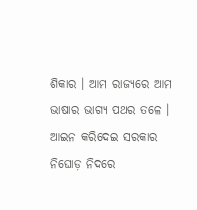ଶିକାର । ଆମ ରାଜ୍ୟରେ ଆମ ଭାଷାର ଭାଗ୍ୟ ପଥର ତଳେ । ଆଇନ କରିଦେଇ ସରକାର ନିଘୋଡ଼ ନିଦରେ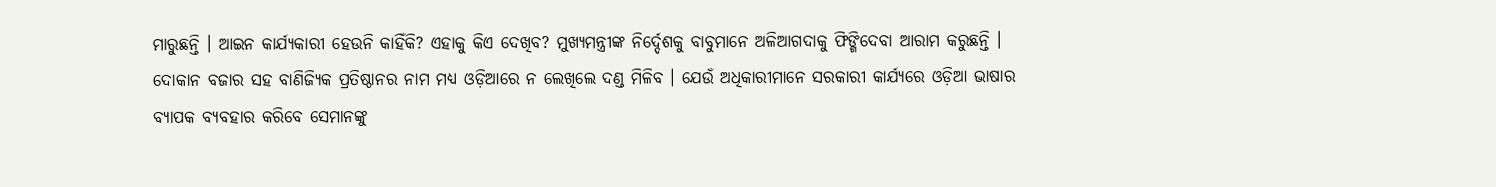ମାରୁଛନ୍ତି । ଆଇନ କାର୍ଯ୍ୟକାରୀ ହେଉନି କାହିଁକି? ଏହାକୁ କିଏ ଦେଖିବ? ମୁଖ୍ୟମନ୍ତ୍ରୀଙ୍କ ନିର୍ଦ୍ଦେଶକୁ ବାବୁମାନେ ଅଳିଆଗଦାକୁ ଫିଙ୍ଗିଦେବା ଆରାମ କରୁଛନ୍ତି । ଦୋକାନ ବଜାର ସହ ବାଣିଜ୍ୟିକ ପ୍ରତିଷ୍ଠାନର ନାମ ମଧ୍ୟ ଓଡ଼ିଆରେ ନ ଲେଖିଲେ ଦଣ୍ଡ ମିଳିବ । ଯେଉଁ ଅଧିକାରୀମାନେ ସରକାରୀ କାର୍ଯ୍ୟରେ ଓଡ଼ିଆ ଭାଷାର ବ୍ୟାପକ ବ୍ୟବହାର କରିବେ ସେମାନଙ୍କୁ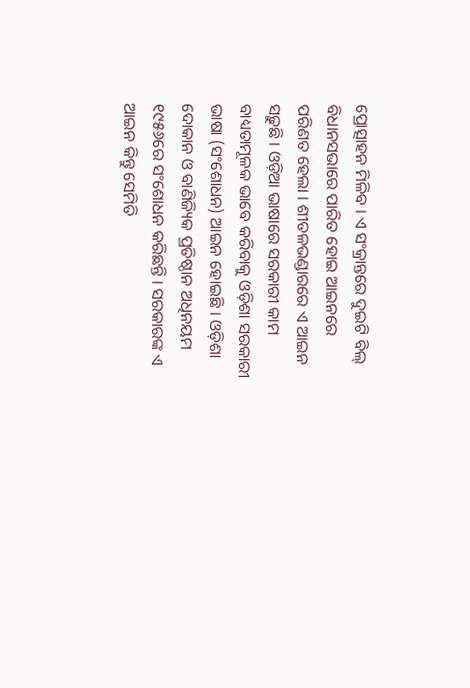ପ୍ରୋତ୍ସାହନ ମିଳିବ । ଏ ସଂକ୍ରାନ୍ତରେ ଦୁଇଟି ବିଲ୍ ବିଧାନସଭାରେ ପାରିତ ହୋଇ ଆଇନରେ ପରିଣତ ହେଲା । ଶୀତଳଭଣ୍ଡାରରେ ଏ ଆଇନ ସଢ଼ୁଛି । ଓଡ଼ିଆ ଭାଷାରେ ସରକାରୀ କାମ ବାଧ୍ୟତାମୂଳକ ଭାବେ କରିବାକୁ ଓଡ଼ିଶା ସରକାରୀ ଭାଷା (ସଂଶୋଧନ) ଆଇନ ହୋଇଛି । ଓଡ଼ିଶା ଦୋକାନ ଓ ବାଣିଜ୍ୟିକ ପ୍ରତିଷ୍ଠାନ ଅଧିନୟମ ୧୯୫୬ରେ ସଂଶୋଧନ କରିଛନ୍ତି । ସରକାରଙ୍କ ଏ ଆଇନ କିନ୍ତୁ ସେମିତି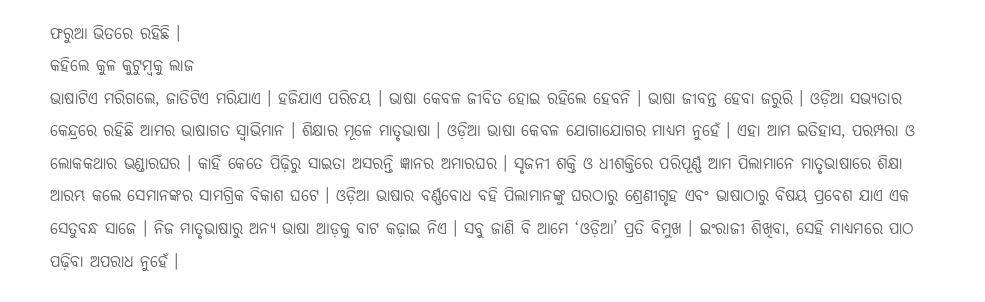ଫରୁଆ ଭିତରେ ରହିଛି ।
କହିଲେ କୁଳ କୁଟୁମ୍ବକୁ ଲାଜ
ଭାଷାଟିଏ ମରିଗଲେ, ଜାତିଟିଏ ମରିଯାଏ । ହଜିଯାଏ ପରିଚୟ । ଭାଷା କେବଳ ଜୀବିତ ହୋଇ ରହିଲେ ହେବନି । ଭାଷା ଜୀବନ୍ତ ହେବା ଜରୁରି । ଓଡ଼ିଆ ସଭ୍ୟତାର କେନ୍ଦ୍ରରେ ରହିଛି ଆମର ଭାଷାଗତ ସ୍ୱାଭିମାନ । ଶିକ୍ଷାର ମୂଳେ ମାତୃଭାଷା । ଓଡ଼ିଆ ଭାଷା କେବଳ ଯୋଗାଯୋଗର ମାଧ୍ୟମ ନୁହେଁ । ଏହା ଆମ ଇତିହାସ, ପରମ୍ପରା ଓ ଲୋକକଥାର ଭଣ୍ଡାରଘର । କାହିଁ କେତେ ପିଢ଼ିରୁ ସାଇତା ଅସରନ୍ତି ଜ୍ଞାନର ଅମାରଘର । ସୃଜନୀ ଶକ୍ତି ଓ ଧୀଶକ୍ତିରେ ପରିପୂର୍ଣ୍ଣ ଆମ ପିଲାମାନେ ମାତୃଭାଷାରେ ଶିକ୍ଷା ଆରମ୍ଭ କଲେ ସେମାନଙ୍କର ସାମଗ୍ରିକ ବିକାଶ ଘଟେ । ଓଡ଼ିଆ ଭାଷାର ବର୍ଣ୍ଣବୋଧ ବହି ପିଲାମାନଙ୍କୁ ଘରଠାରୁ ଶ୍ରେଣୀଗୃହ ଏବଂ ଭାଷାଠାରୁ ବିଷୟ ପ୍ରବେଶ ଯାଏ ଏକ ସେତୁବନ୍ଧ ସାଜେ । ନିଜ ମାତୃଭାଷାରୁ ଅନ୍ୟ ଭାଷା ଆଡ଼କୁ ବାଟ କଢ଼ାଇ ନିଏ । ସବୁ ଜାଣି ବି ଆମେ ‘ଓଡ଼ିଆ’ ପ୍ରତି ବିମୁଖ । ଇଂରାଜୀ ଶିଖିବା, ସେହି ମାଧ୍ୟମରେ ପାଠ ପଢ଼ିବା ଅପରାଧ ନୁହେଁ ।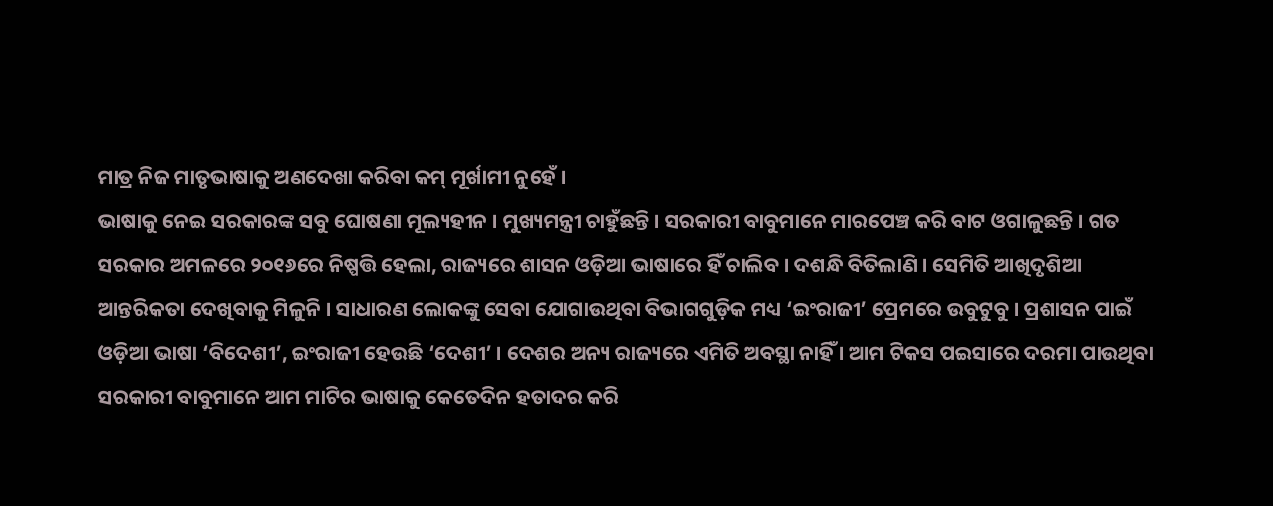ମାତ୍ର ନିଜ ମାତୃଭାଷାକୁ ଅଣଦେଖା କରିବା କମ୍ ମୂର୍ଖାମୀ ନୁହେଁ ।
ଭାଷାକୁ ନେଇ ସରକାରଙ୍କ ସବୁ ଘୋଷଣା ମୂଲ୍ୟହୀନ । ମୁଖ୍ୟମନ୍ତ୍ରୀ ଚାହୁଁଛନ୍ତି । ସରକାରୀ ବାବୁମାନେ ମାରପେଞ୍ଚ କରି ବାଟ ଓଗାଳୁଛନ୍ତି । ଗତ ସରକାର ଅମଳରେ ୨୦୧୬ରେ ନିଷ୍ପତ୍ତି ହେଲା, ରାଜ୍ୟରେ ଶାସନ ଓଡ଼ିଆ ଭାଷାରେ ହିଁ ଚାଲିବ । ଦଶନ୍ଧି ବିତିଲାଣି । ସେମିତି ଆଖିଦୃଶିଆ ଆନ୍ତରିକତା ଦେଖିବାକୁ ମିଳୁନି । ସାଧାରଣ ଲୋକଙ୍କୁ ସେବା ଯୋଗାଉଥିବା ବିଭାଗଗୁଡ଼ିକ ମଧ୍ୟ ‘ଇଂରାଜୀ’ ପ୍ରେମରେ ଉବୁଟୁବୁ । ପ୍ରଶାସନ ପାଇଁ ଓଡ଼ିଆ ଭାଷା ‘ବିଦେଶୀ’, ଇଂରାଜୀ ହେଉଛି ‘ଦେଶୀ’ । ଦେଶର ଅନ୍ୟ ରାଜ୍ୟରେ ଏମିତି ଅବସ୍ଥା ନାହିଁ । ଆମ ଟିକସ ପଇସାରେ ଦରମା ପାଉଥିବା ସରକାରୀ ବାବୁମାନେ ଆମ ମାଟିର ଭାଷାକୁ କେତେଦିନ ହତାଦର କରି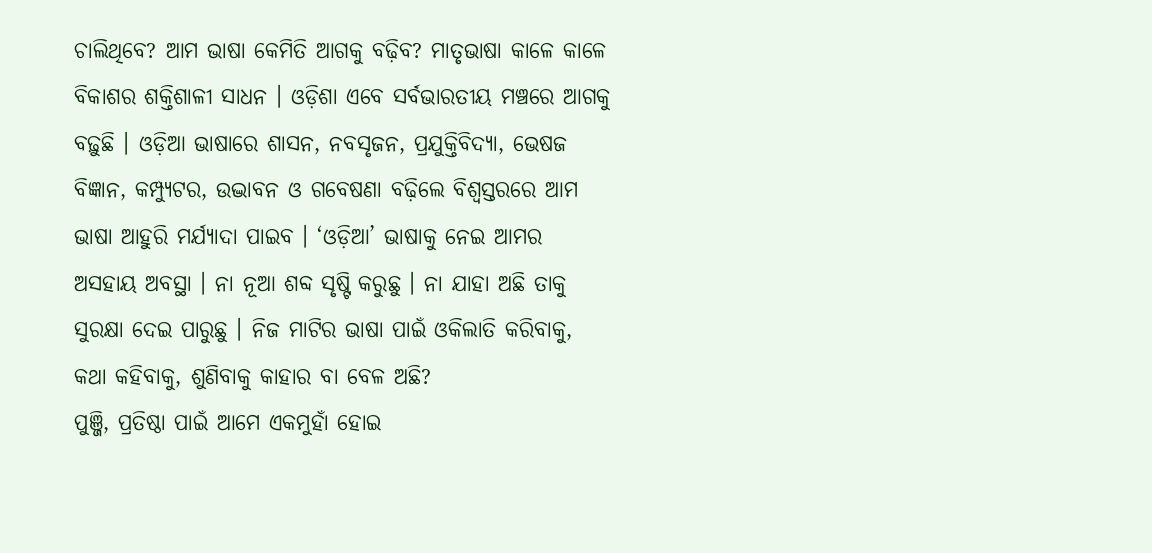ଚାଲିଥିବେ? ଆମ ଭାଷା କେମିତି ଆଗକୁ ବଢ଼ିବ? ମାତୃଭାଷା କାଳେ କାଳେ ବିକାଶର ଶକ୍ତିଶାଳୀ ସାଧନ । ଓଡ଼ିଶା ଏବେ ସର୍ବଭାରତୀୟ ମଞ୍ଚରେ ଆଗକୁ ବଢ଼ୁଛି । ଓଡ଼ିଆ ଭାଷାରେ ଶାସନ, ନବସୃଜନ, ପ୍ରଯୁକ୍ତିବିଦ୍ୟା, ଭେଷଜ ବିଜ୍ଞାନ, କମ୍ପ୍ୟୁଟର, ଉଦ୍ଭାବନ ଓ ଗବେଷଣା ବଢ଼ିଲେ ବିଶ୍ୱସ୍ତରରେ ଆମ ଭାଷା ଆହୁରି ମର୍ଯ୍ୟାଦା ପାଇବ । ‘ଓଡ଼ିଆ’ ଭାଷାକୁ ନେଇ ଆମର ଅସହାୟ ଅବସ୍ଥା । ନା ନୂଆ ଶବ୍ଦ ସୃଷ୍ଟି କରୁଛୁ । ନା ଯାହା ଅଛି ତାକୁ ସୁରକ୍ଷା ଦେଇ ପାରୁଛୁ । ନିଜ ମାଟିର ଭାଷା ପାଇଁ ଓକିଲାତି କରିବାକୁ, କଥା କହିବାକୁ, ଶୁଣିବାକୁ କାହାର ବା ବେଳ ଅଛି?
ପୁଞ୍ଜି, ପ୍ରତିଷ୍ଠା ପାଇଁ ଆମେ ଏକମୁହାଁ ହୋଇ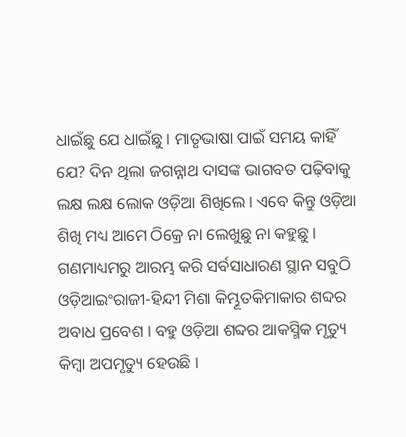ଧାଇଁଛୁ ଯେ ଧାଇଁଛୁ । ମାତୃଭାଷା ପାଇଁ ସମୟ କାହିଁ ଯେ? ଦିନ ଥିଲା ଜଗନ୍ନାଥ ଦାସଙ୍କ ଭାଗବତ ପଢ଼ିବାକୁ ଲକ୍ଷ ଲକ୍ଷ ଲୋକ ଓଡ଼ିଆ ଶିଖିଲେ । ଏବେ କିନ୍ତୁ ଓଡ଼ିଆ ଶିଖି ମଧ୍ୟ ଆମେ ଠିକ୍ରେ ନା ଲେଖୁଛୁ ନା କହୁଛୁ । ଗଣମାଧ୍ୟମରୁ ଆରମ୍ଭ କରି ସର୍ବସାଧାରଣ ସ୍ଥାନ ସବୁଠି ଓଡ଼ିଆଇଂରାଜୀ-ହିନ୍ଦୀ ମିଶା କିମ୍ଭୂତକିମାକାର ଶବ୍ଦର ଅବାଧ ପ୍ରବେଶ । ବହୁ ଓଡ଼ିଆ ଶବ୍ଦର ଆକସ୍ମିକ ମୃତ୍ୟୁ କିମ୍ବା ଅପମୃତ୍ୟୁ ହେଉଛି ।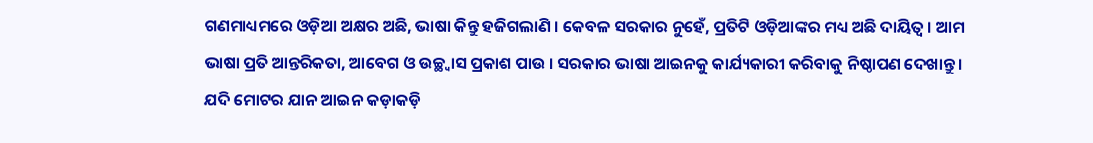ଗଣମାଧ୍ୟମରେ ଓଡ଼ିଆ ଅକ୍ଷର ଅଛି, ଭାଷା କିନ୍ତୁ ହଜିଗଲାଣି । କେବଳ ସରକାର ନୁହେଁ, ପ୍ରତିଟି ଓଡ଼ିଆଙ୍କର ମଧ୍ୟ ଅଛି ଦାୟିତ୍ୱ । ଆମ ଭାଷା ପ୍ରତି ଆନ୍ତରିକତା, ଆବେଗ ଓ ଉଚ୍ଛ୍ୱାସ ପ୍ରକାଶ ପାଉ । ସରକାର ଭାଷା ଆଇନକୁ କାର୍ଯ୍ୟକାରୀ କରିବାକୁ ନିଷ୍ଠାପଣ ଦେଖାନ୍ତୁ । ଯଦି ମୋଟର ଯାନ ଆଇନ କଡ଼ାକଡ଼ି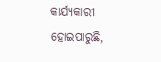କାର୍ଯ୍ୟକାରୀ ହୋଇପାରୁଛି,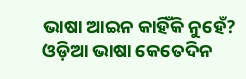ଭାଷା ଆଇନ କାହିଁକି ନୁହେଁ? ଓଡ଼ିଆ ଭାଷା କେତେଦିନ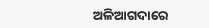ଅଳିଆଗଦାରେ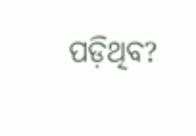ପଡ଼ିଥିବ?